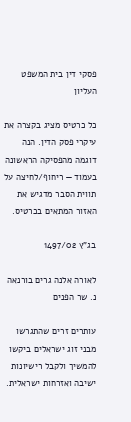פסקי דין בית המשפט העליון

כל כרטיס מציג בקצרה את עיקרי פסק הדין. הנה דוגמה מהפסיקה הראשונה בעמוד — ריחוף/לחיצה על תווית הסבר מדגיש את האזור המתאים בכרטיס.

בג"ץ 1497/02

לאורה אלנה גרים בורנאה נ. שר הפנים

עותרים זרים שהתגרשו מבני זוג ישראלים ביקשו להמשיך ולקבל רישיונות ישיבה ואזרחות ישראלית.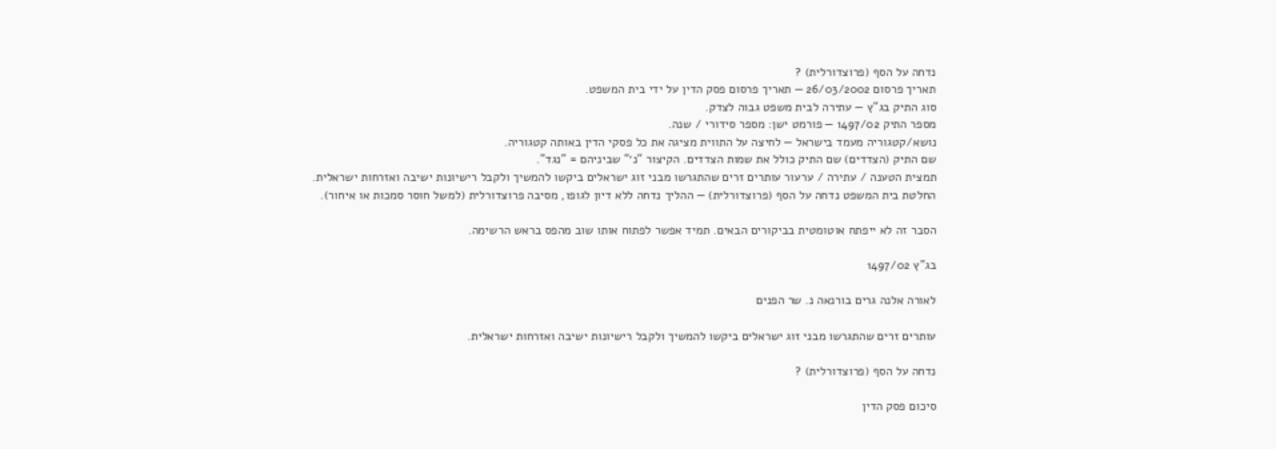נדחה על הסף (פרוצדורלית) ?
תאריך פרסום 26/03/2002 — תאריך פרסום פסק הדין על ידי בית המשפט.
סוג התיק בג"ץ — עתירה לבית משפט גבוה לצדק.
מספר התיק 1497/02 — פורמט ישן: מספר סידורי / שנה.
נושא/קטגוריה מעמד בישראל — לחיצה על התווית מציגה את כל פסקי הדין באותה קטגוריה.
שם התיק (הצדדים) שם התיק כולל את שמות הצדדים. הקיצור "נ׳" שביניהם = "נגד".
תמצית הטענה / עתירה / ערעור עותרים זרים שהתגרשו מבני זוג ישראלים ביקשו להמשיך ולקבל רישיונות ישיבה ואזרחות ישראלית.
החלטת בית המשפט נדחה על הסף (פרוצדורלית) — ההליך נדחה ללא דיון לגופו, מסיבה פרוצדורלית (למשל חוסר סמכות או איחור).

הסבר זה לא ייפתח אוטומטית בביקורים הבאים. תמיד אפשר לפתוח אותו שוב מהפס בראש הרשימה.

בג"ץ 1497/02

לאורה אלנה גרים בורנאה נ. שר הפנים

עותרים זרים שהתגרשו מבני זוג ישראלים ביקשו להמשיך ולקבל רישיונות ישיבה ואזרחות ישראלית.

נדחה על הסף (פרוצדורלית) ?

סיכום פסק הדין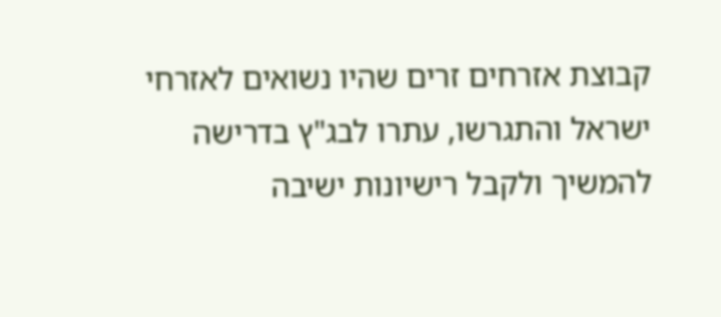קבוצת אזרחים זרים שהיו נשואים לאזרחי ישראל והתגרשו, עתרו לבג"ץ בדרישה להמשיך ולקבל רישיונות ישיבה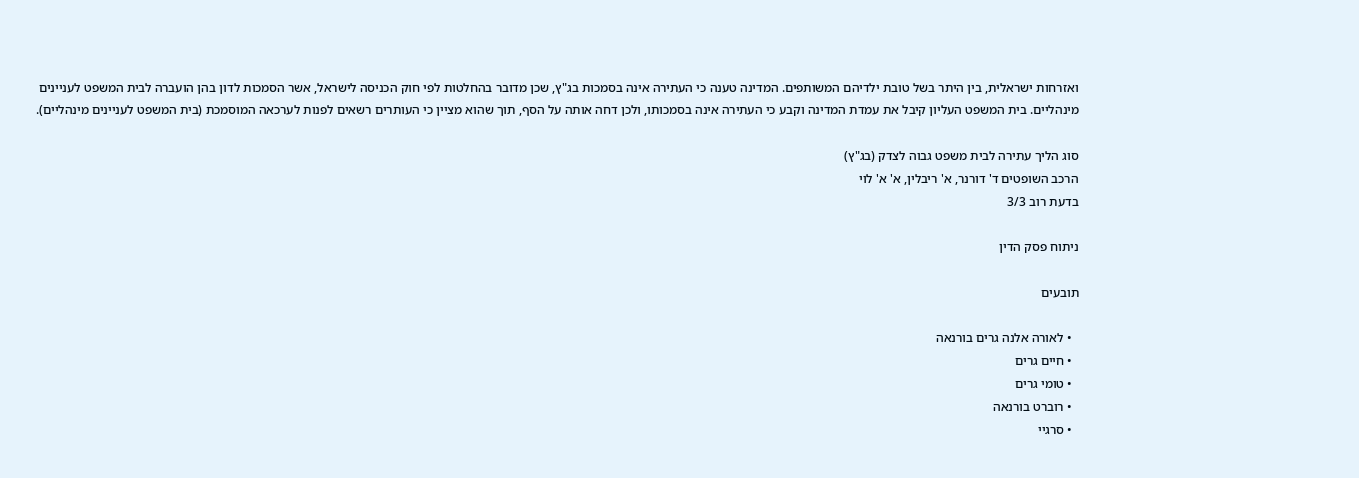ואזרחות ישראלית, בין היתר בשל טובת ילדיהם המשותפים. המדינה טענה כי העתירה אינה בסמכות בג"ץ, שכן מדובר בהחלטות לפי חוק הכניסה לישראל, אשר הסמכות לדון בהן הועברה לבית המשפט לעניינים מינהליים. בית המשפט העליון קיבל את עמדת המדינה וקבע כי העתירה אינה בסמכותו, ולכן דחה אותה על הסף, תוך שהוא מציין כי העותרים רשאים לפנות לערכאה המוסמכת (בית המשפט לעניינים מינהליים).

סוג הליך עתירה לבית משפט גבוה לצדק (בג"ץ)
הרכב השופטים ד' דורנר, א' ריבלין, א' א' לוי
בדעת רוב 3/3

ניתוח פסק הדין

תובעים

  • לאורה אלנה גרים בורנאה
  • חיים גרים
  • טומי גרים
  • רוברט בורנאה
  • סרגיי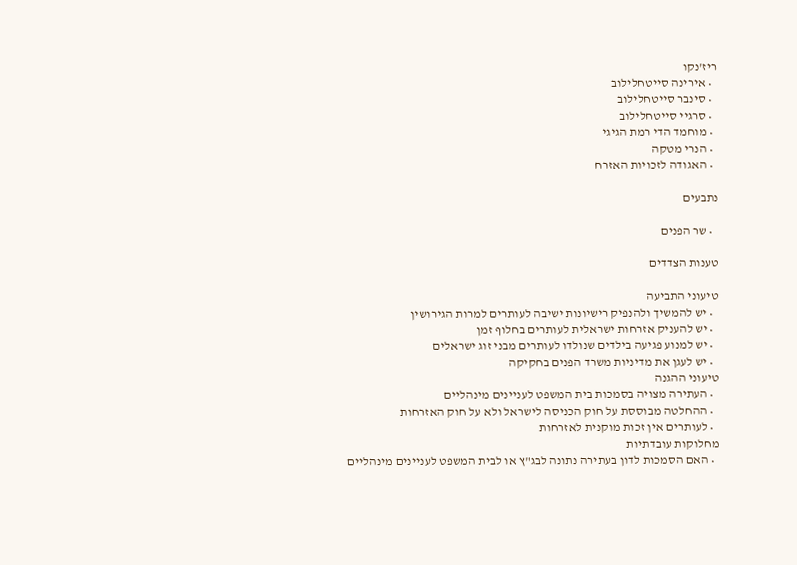ריז'נקו
  • אירינה סייטחלילוב
  • סינבר סייטחלילוב
  • סרגיי סייטחלילוב
  • מוחמד הדי רמת הגיגי
  • הנרי מטקה
  • האגודה לזכויות האזרח

נתבעים

  • שר הפנים

טענות הצדדים

טיעוני התביעה
  • יש להמשיך ולהנפיק רישיונות ישיבה לעותרים למרות הגירושין
  • יש להעניק אזרחות ישראלית לעותרים בחלוף זמן
  • יש למנוע פגיעה בילדים שנולדו לעותרים מבני זוג ישראלים
  • יש לעגן את מדיניות משרד הפנים בחקיקה
טיעוני ההגנה
  • העתירה מצויה בסמכות בית המשפט לעניינים מינהליים
  • ההחלטה מבוססת על חוק הכניסה לישראל ולא על חוק האזרחות
  • לעותרים אין זכות מוקנית לאזרחות
מחלוקות עובדתיות
  • האם הסמכות לדון בעתירה נתונה לבג"ץ או לבית המשפט לעניינים מינהליים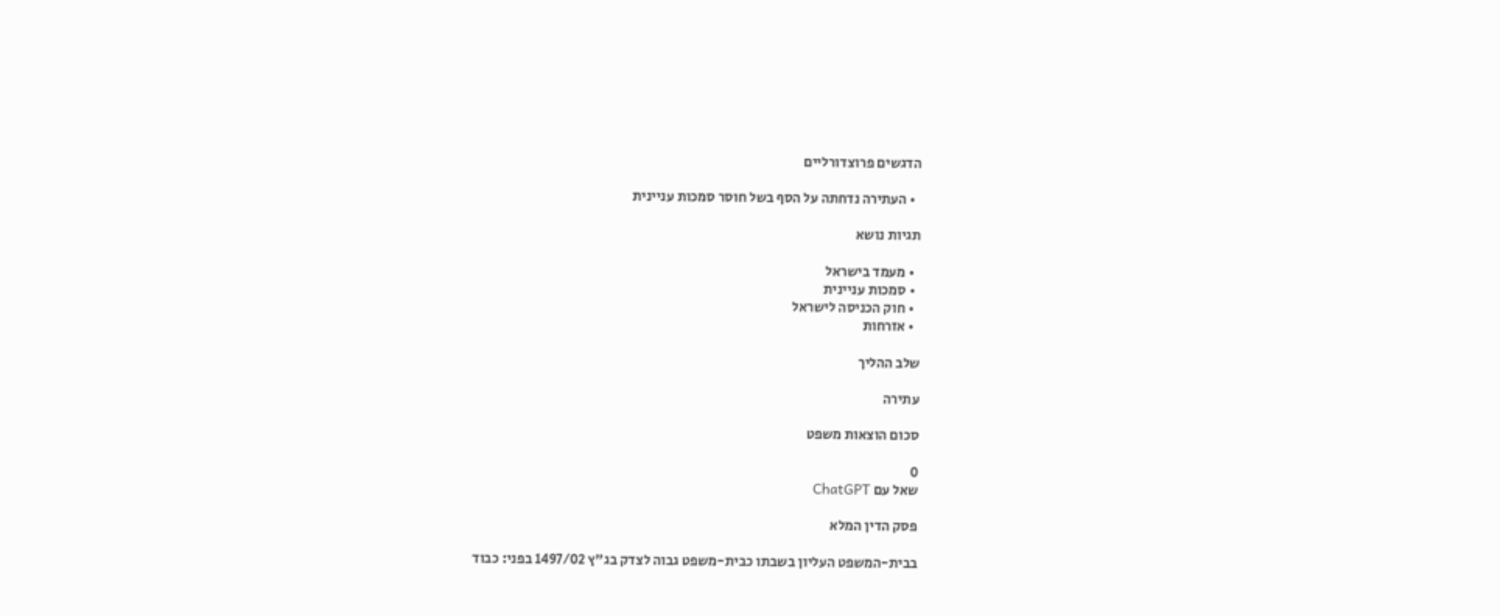הדגשים פרוצדורליים

  • העתירה נדחתה על הסף בשל חוסר סמכות עניינית

תגיות נושא

  • מעמד בישראל
  • סמכות עניינית
  • חוק הכניסה לישראל
  • אזרחות

שלב ההליך

עתירה

סכום הוצאות משפט

0
שאל עם ChatGPT

פסק הדין המלא

בבית-המשפט העליון בשבתו כבית-משפט גבוה לצדק בג"ץ 1497/02 בפני: כבוד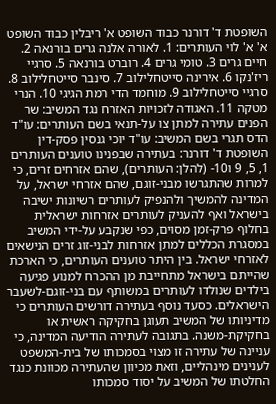השופטת ד' דורנר כבוד השופט א' ריבלין כבוד השופט א' א' לוי העותרים: 1. לאורה אלנה גרים בורנאה 2. חיים גרים 3. טומי גרים 4. רוברט בורנאה 5. סרגיי ריז'נקו 6. אירינה סייטחלילוב 7. סינבר סייטחלילוב 8. סרגיי סייטחלילוב 9. מוחמד הדי רמת הגיגי 10. הנרי מטקה 11. האגודה לזכויות האזרח נגד המשיב: שר הפנים עתירה למתן צו על-תנאי בשם העותרים: עו"ד הדס תגרי בשם המשיב: עו"ד יוכי גנסין פסק-דין השופטת ד' דורנר: בעתירה שבפנינו טוענים העותרים 1, 5, 9 ו10- (להלן: העותרים), שהם אזרחים זרים, כי למרות שהתגרשו מבני-זוגם, שהם אזרחי ישראל, על המדינה להמשיך ולהנפיק לעותרים רשיונות ישיבה בישראל ואף להעניק לעותרים אזרחות ישראלית בחלוף פרק-זמן מסוים, כפי שנקבע על-ידי המשיב במסגרת הכללים למתן אזרחות לבני-זוג זרים הנישאים לאזרחי ישראל. בין היתר טוענים העותרים, כי הארכת שהייתם בישראל מתחייבת מן ההכרח למנוע פגיעה בילדים שנולדו לעותרים במשותף עם בני-זוגם-לשעבר הישראלים. כסעד נוסף בעתירה דורשים העותרים כי מדיניותו של המשיב תעוגן בחקיקה ראשית או בחקיקת-משנה. בתגובה לעתירה הודיעה המדינה, כי עניינה של עתירה זו מצוי בסמכותו של בית-המשפט לענינים מינהליים, וזאת מכיוון שהעתירה מכוונת כנגד החלטתו של המשיב על יסוד סמכותו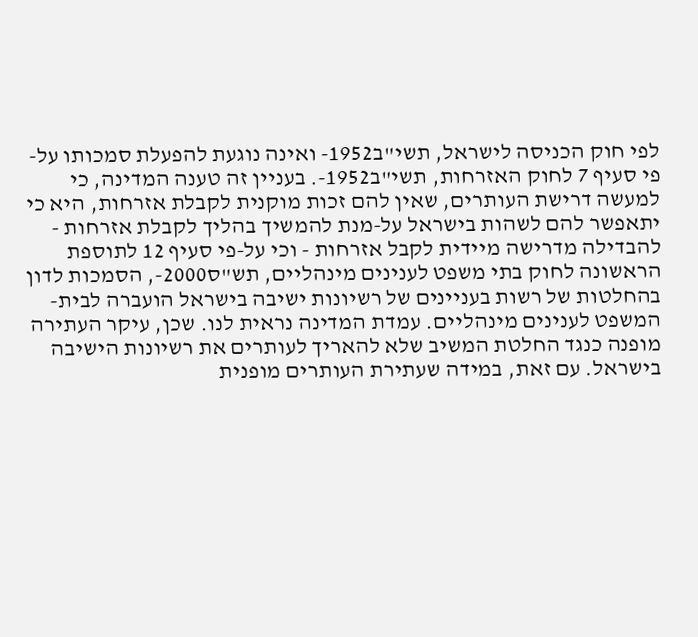לפי חוק הכניסה לישראל, תשי"ב1952- ואינה נוגעת להפעלת סמכותו על-פי סעיף 7 לחוק האזרחות, תשי"ב1952-. בעניין זה טענה המדינה, כי למעשה דרישת העותרים, שאין להם זכות מוקנית לקבלת אזרחות, היא כי יתאפשר להם לשהות בישראל על-מנת להמשיך בהליך לקבלת אזרחות - להבדילה מדרישה מיידית לקבל אזרחות - וכי על-פי סעיף 12 לתוספת הראשונה לחוק בתי משפט לענינים מינהליים, תש"ס2000-, הסמכות לדון בהחלטות של רשות בעניינים של רשיונות ישיבה בישראל הועברה לבית-המשפט לענינים מינהליים. עמדת המדינה נראית לנו. שכן, עיקר העתירה מופנה כנגד החלטת המשיב שלא להאריך לעותרים את רשיונות הישיבה בישראל. עם זאת, במידה שעתירת העותרים מופנית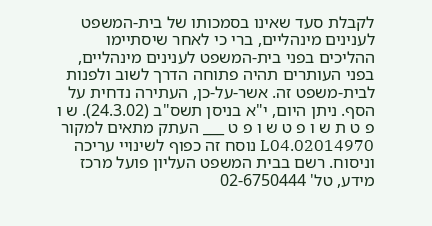לקבלת סעד שאינו בסמכותו של בית-המשפט לענינים מינהליים, ברי כי לאחר שיסתיימו ההליכים בפני בית-המשפט לענינים מינהליים, בפני העותרים תהיה פתוחה הדרך לשוב ולפנות לבית-משפט זה. אשר-על-כן, העתירה נדחית על הסף. ניתן היום, י"א בניסן תשס"ב (24.3.02). ש ו פ ט ת ש ו פ ט ש ו פ ט ___ העתק מתאים למקור 02014970.L04 נוסח זה כפוף לשינויי עריכה וניסוח. רשם בבית המשפט העליון פועל מרכז מידע, טל' 02-6750444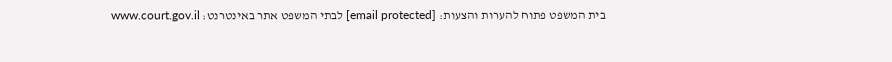בית המשפט פתוח להערות והצעות: [email protected] לבתי המשפט אתר באינטרנט: www.court.gov.il